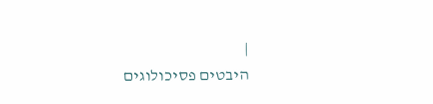|
היבטים פסיכולוגים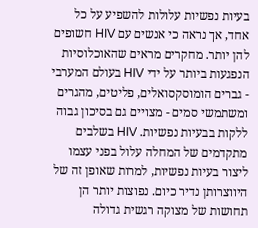בעיות נפשיות עלולות להשפיע על כל אחד, אך נראה כי אנשים עם HIV חשופים להן יותר. מחקרים מראים שהאוכלוסיות הנפגעות ביותר על ידי HIV בעולם המערבי - גברים הומוסקסואלים, פליטים, מהגרים ומשתמשי סמים - מצויים גם בסיכון גבוה ללקות בבעיות נפשיות. HIV בשלבים מתקדמים של המחלה עלול בפני עצמו ליצור בעיות נפשיות, למרות שאופן זה של היווצרותן נדיר כיום. נפוצות יותר הן תחושות של מצוקה רגשית גדולה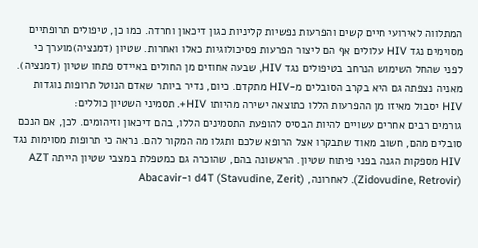המתלווה לאירועי חיים קשים והפרעות נפשיות קליניות כגון דיכאון וחרדה. כמו כן, טיפולים תרופתיים מסוימים נגד HIV עלולים אף הם ליצור הפרעות פסיכולוגיות כאלו ואחרות. שטיון (דמנציה)מוערך כי לפני שהחל השימוש הנרחב בטיפולים נגד HIV, שבעה אחוזים מן החולים באיידס פתחו שטיון (דמנציה). מאניה נצפתה גם היא בקרב הסובלים מ-HIV מתקדם. כיום, נדיר ביותר שאדם הנוטל תרופות נוגדות HIV יסבול מאיזו מן ההפרעות הללו כתוצאה ישירה מהיותו HIV+. תסמיני השטיון כוללים:
גורמים רבים אחרים עשויים להיות הבסיס להופעת התסמינים הללו, בהם דיכאון וזיהומים. לכן, אם הנכם סובלים מהם, חשוב מאוד שתבקרו אצל הרופא שלכם ותגלו מה המקור להם. נראה כי תרופות מסוימות נגד HIV מספקות הגנה בפני פיתוח שטיון. הראשונה בהם, שהוכרה גם כמטפלת במצבי שטיון הייתה AZT (Zidovudine, Retrovir). לאחרונה, d4T (Stavudine, Zerit) ו-Abacavir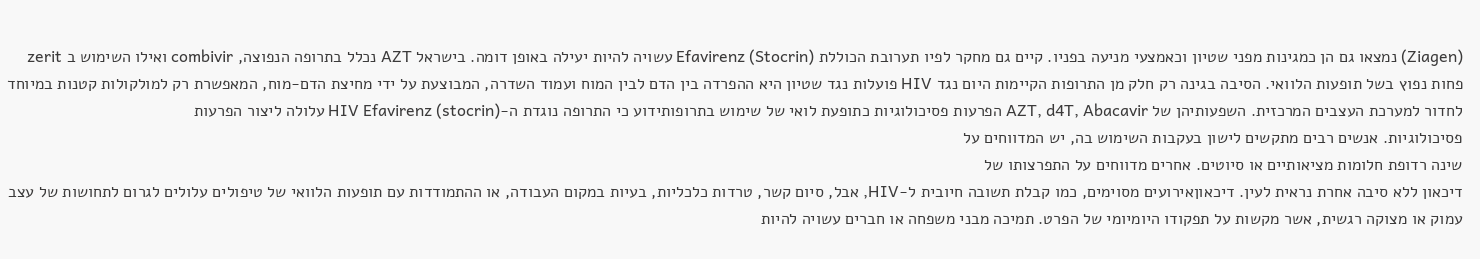(Ziagen) נמצאו גם הן כמגינות מפני שטיון וכאמצעי מניעה בפניו. קיים גם מחקר לפיו תערובת הכוללת Efavirenz (Stocrin) עשויה להיות יעילה באופן דומה. בישראל AZT נכלל בתרופה הנפוצה, combivir ואילו השימוש ב zerit פחות נפוץ בשל תופעות הלוואי. הסיבה בגינה רק חלק מן התרופות הקיימות היום נגד HIV פועלות נגד שטיון היא ההפרדה בין הדם לבין המוח ועמוד השדרה, המבוצעת על ידי מחיצת הדם-מוח, המאפשרת רק למולקולות קטנות במיוחד לחדור למערכת העצבים המרכזית. השפעותיהן של AZT, d4T, Abacavir הפרעות פסיכולוגיות כתופעת לואי של שימוש בתרופותידוע כי התרופה נוגדת ה-HIV Efavirenz (stocrin) עלולה ליצור הפרעות
פסיכולוגיות. אנשים רבים מתקשים לישון בעקבות השימוש בה, יש המדווחים על
שינה רדופת חלומות מציאותיים או סיוטים. אחרים מדווחים על התפרצותו של
דיכאון ללא סיבה אחרת נראית לעין. דיכאוןאירועים מסוימים, כמו קבלת תשובה חיובית ל-HIV, אבל, סיום קשר, טרדות כלכליות, בעיות במקום העבודה, או ההתמודדות עם תופעות הלוואי של טיפולים עלולים לגרום לתחושות של עצב עמוק או מצוקה רגשית, אשר מקשות על תפקודו היומיומי של הפרט. תמיכה מבני משפחה או חברים עשויה להיות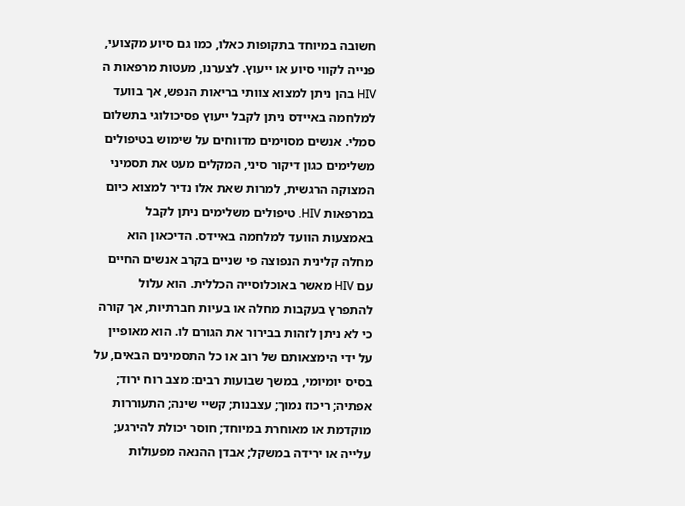חשובה במיוחד בתקופות כאלו, כמו גם סיוע מקצועי, פנייה לקווי סיוע או ייעוץ. לצערנו, מעטות מרפאות ה HIV בהן ניתן למצוא צוותי בריאות הנפש, אך בוועד למלחמה באיידס ניתן לקבל ייעוץ פסיכולוגי בתשלום סמלי. אנשים מסוימים מדווחים על שימוש בטיפולים משלימים כגון דיקור סיני, המקלים מעט את תסמיני המצוקה הרגשית, למרות שאת אלו נדיר למצוא כיום במרפאות HIV. טיפולים משלימים ניתן לקבל באמצעות הוועד למלחמה באיידס. הדיכאון הוא מחלה קלינית הנפוצה פי שניים בקרב אנשים החיים עם HIV מאשר באוכלוסייה הכללית. הוא עלול להתפרץ בעקבות מחלה או בעיות חברתיות, אך קורה כי לא ניתן לזהות בבירור את הגורם לו. הוא מאופיין על ידי הימצאותם של רוב או כל התסמינים הבאים, על בסיס יומיומי, במשך שבועות רבים: מצב רוח ירוד; אפתיה; ריכוז נמוך; עצבנות; קשיי שינה; התעוררות מוקדמת או מאוחרת במיוחד; חוסר יכולת להירגע; עלייה או ירידה במשקל; אבדן ההנאה מפעולות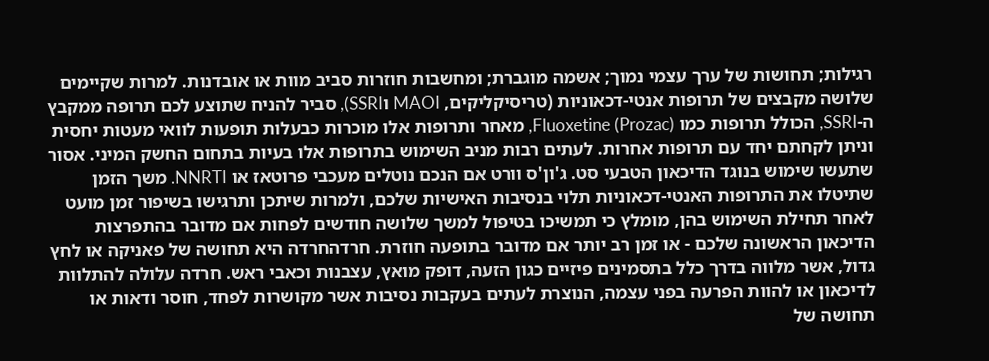רגילות; תחושות של ערך עצמי נמוך; אשמה מוגברת; ומחשבות חוזרות סביב מוות או אובדנות. למרות שקיימים שלושה מקבצים של תרופות אנטי-דכאוניות (טריסיקליקים, MAOI וSSRI), סביר להניח שתוצע לכם תרופה ממקבץ ה-SSRI, הכולל תרופות כמו Fluoxetine (Prozac), מאחר ותרופות אלו מוכרות כבעלות תופעות לוואי מעטות יחסית וניתן לקחתם יחד עם תרופות אחרות. לעתים רבות מניב השימוש בתרופות אלו בעיות בתחום החשק המיני. אסור שתעשו שימוש בנוגד הדיכאון הטבעי סט. ג'ון'ס וורט אם הנכם נוטלים מעכבי פרוטאז או NNRTI. משך הזמן שתיטלו את התרופות האנטי-דכאוניות תלוי בנסיבות האישיות שלכם, ולמרות שיתכן ותרגישו בשיפור זמן מועט לאחר תחילת השימוש בהן, מומלץ כי תמשיכו בטיפול למשך שלושה חודשים לפחות אם מדובר בהתפרצות הדיכאון הראשונה שלכם - או זמן רב יותר אם מדובר בתופעה חוזרת. חרדהחרדה היא תחושה של פאניקה או לחץ גדול, אשר מלווה בדרך כלל בתסמינים פיזיים כגון הזעה, דופק מואץ, עצבנות וכאבי ראש. חרדה עלולה להתלוות לדיכאון או להוות הפרעה בפני עצמה, הנוצרת לעתים בעקבות נסיבות אשר מקושרות לפחד, חוסר ודאות או תחושה של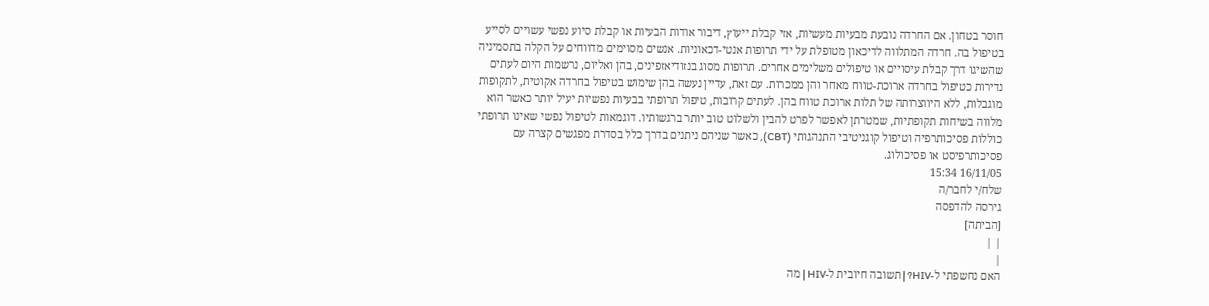חוסר בטחון. אם החרדה נובעת מבעיות מעשיות, אזי קבלת ייעוץ, דיבור אודות הבעיות או קבלת סיוע נפשי עשויים לסייע בטיפול בה. חרדה המתלווה לדיכאון מטופלת על ידי תרופות אנטי-דכאוניות. אנשים מסוימים מדווחים על הקלה בתסמיניה שהשיגו דרך קבלת עיסויים או טיפולים משלימים אחרים. תרופות מסוג בנזודיאזפינים, בהן ואליום, נרשמות היום לעתים נדירות כטיפול בחרדה ארוכת-טווח מאחר והן ממכרות. עם זאת, עדיין נעשה בהן שימוש בטיפול בחרדה אקוטית, לתקופות מוגבלות, ללא היווצרותה של תלות ארוכת טווח בהן. לעתים קרובות, טיפול תרופתי בבעיות נפשיות יעיל יותר כאשר הוא מלווה בשיחות תקופתיות, שמטרתן לאפשר לפרט להבין ולשלוט טוב יותר ברגשותיו. דוגמאות לטיפול נפשי שאינו תרופתי כוללות פסיכותרפיה וטיפול קוגניטיבי התנהגותי (CBT), כאשר שניהם ניתנים בדרך כלל בסדרת מפגשים קצרה עם פסיכותרפיסט או פסיכולוג.
16/11/05 15:34
שלח/י לחבר/ה
גירסה להדפסה
[הביתה]
| |
|
האם נחשפתי ל-HIV? | תשובה חיובית ל-HIV | מה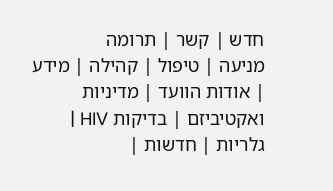חדש | קשר | תרומה
מניעה | טיפול | קהילה | מידע | אודות הוועד | מדיניות ואקטיביזם | בדיקות HIV | גלריות | חדשות |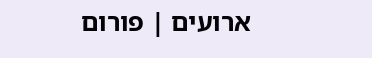ארועים | פורום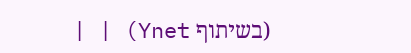(בשיתוף Ynet) | |